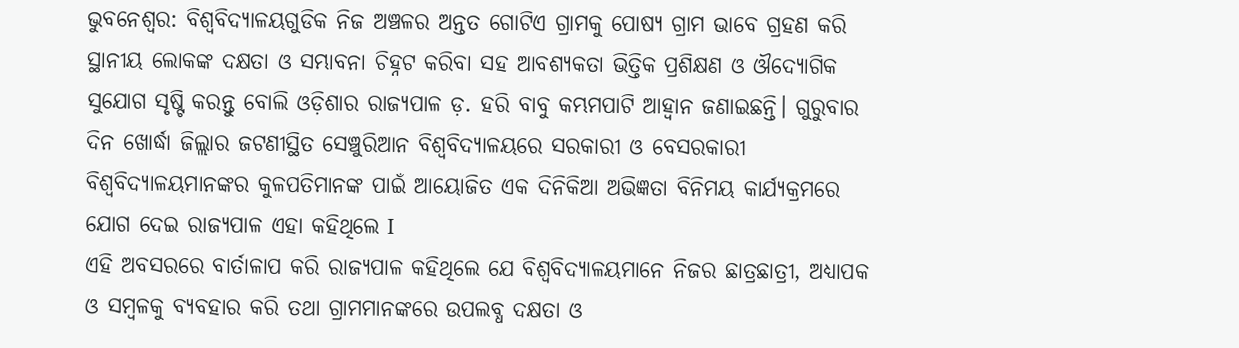ଭୁବନେଶ୍ୱର: ବିଶ୍ୱବିଦ୍ୟାଳୟଗୁଡିକ ନିଜ ଅଞ୍ଚଳର ଅନ୍ତତ ଗୋଟିଏ ଗ୍ରାମକୁ ପୋଷ୍ୟ ଗ୍ରାମ ଭାବେ ଗ୍ରହଣ କରି ସ୍ଥାନୀୟ ଲୋକଙ୍କ ଦକ୍ଷତା ଓ ସମ୍ଭାବନା ଚିହ୍ନଟ କରିବା ସହ ଆବଶ୍ୟକତା ଭିତ୍ତିକ ପ୍ରଶିକ୍ଷଣ ଓ ଔଦ୍ୟୋଗିକ ସୁଯୋଗ ସୃଷ୍ଟି କରନ୍ତୁ ବୋଲି ଓଡ଼ିଶାର ରାଜ୍ୟପାଳ ଡ଼. ହରି ବାବୁ କମ୍ଭମପାଟି ଆହ୍ୱାନ ଜଣାଇଛନ୍ତି। ଗୁରୁବାର ଦିନ ଖୋର୍ଦ୍ଧା ଜିଲ୍ଲାର ଜଟଣୀସ୍ଥିତ ସେଞ୍ଚୁରିଆନ ବିଶ୍ୱବିଦ୍ୟାଳୟରେ ସରକାରୀ ଓ ବେସରକାରୀ ବିଶ୍ୱବିଦ୍ୟାଳୟମାନଙ୍କର କୁଳପତିମାନଙ୍କ ପାଇଁ ଆୟୋଜିତ ଏକ ଦିନିକିଆ ଅଭିଜ୍ଞତା ବିନିମୟ କାର୍ଯ୍ୟକ୍ରମରେ ଯୋଗ ଦେଇ ରାଜ୍ୟପାଳ ଏହା କହିଥିଲେ I
ଏହି ଅବସରରେ ବାର୍ତାଳାପ କରି ରାଜ୍ୟପାଳ କହିଥିଲେ ଯେ ବିଶ୍ୱବିଦ୍ୟାଳୟମାନେ ନିଜର ଛାତ୍ରଛାତ୍ରୀ, ଅଧ୍ୟାପକ ଓ ସମ୍ବଳକୁ ବ୍ୟବହାର କରି ତଥା ଗ୍ରାମମାନଙ୍କରେ ଉପଲବ୍ଧ ଦକ୍ଷତା ଓ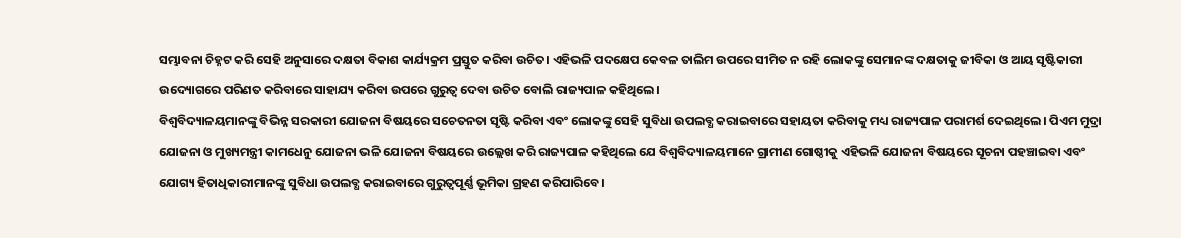ସମ୍ଭାବନା ଚିହ୍ନଟ କରି ସେହି ଅନୁସାରେ ଦକ୍ଷତା ବିକାଶ କାର୍ଯ୍ୟକ୍ରମ ପ୍ରସ୍ତୁତ କରିବା ଉଚିତ। ଏହିଭଳି ପଦକ୍ଷେପ କେବଳ ତାଲିମ ଉପରେ ସୀମିତ ନ ରହି ଲୋକଙ୍କୁ ସେମାନଙ୍କ ଦକ୍ଷତାକୁ ଜୀବିକା ଓ ଆୟ ସୃଷ୍ଟିକାରୀ ଉଦ୍ୟୋଗରେ ପରିଣତ କରିବାରେ ସାହାଯ୍ୟ କରିବା ଉପରେ ଗୁରୁତ୍ୱ ଦେବା ଉଚିତ ବୋଲି ରାଜ୍ୟପାଳ କହିଥିଲେ।
ବିଶ୍ୱବିଦ୍ୟାଳୟମାନଙ୍କୁ ବିଭିନ୍ନ ସରକାରୀ ଯୋଜନା ବିଷୟରେ ସଚେତନତା ସୃଷ୍ଟି କରିବା ଏବଂ ଲୋକଙ୍କୁ ସେହି ସୁବିଧା ଉପଲବ୍ଧ କରାଇବାରେ ସହାୟତା କରିବାକୁ ମଧ୍ୟ ରାଜ୍ୟପାଳ ପରାମର୍ଶ ଦେଇଥିଲେ। ପିଏମ ମୁଦ୍ରା ଯୋଜନା ଓ ମୁଖ୍ୟମନ୍ତ୍ରୀ କାମଧେନୁ ଯୋଜନା ଭଳି ଯୋଜନା ବିଷୟରେ ଉଲ୍ଲେଖ କରି ରାଜ୍ୟପାଳ କହିଥିଲେ ଯେ ବିଶ୍ୱବିଦ୍ୟାଳୟମାନେ ଗ୍ରାମୀଣ ଗୋଷ୍ଠୀକୁ ଏହିଭଳି ଯୋଜନା ବିଷୟରେ ସୂଚନା ପହଞ୍ଚାଇବା ଏବଂ ଯୋଗ୍ୟ ହିତାଧିକାରୀମାନଙ୍କୁ ସୁବିଧା ଉପଲବ୍ଧ କରାଇବାରେ ଗୁରୁତ୍ୱପୂର୍ଣ୍ଣ ଭୂମିକା ଗ୍ରହଣ କରିପାରିବେ।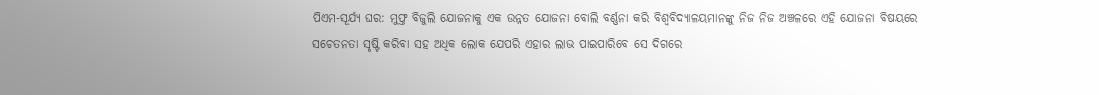ପିଏମ-ସୂର୍ଯ୍ୟ ଘର: ମୁଫ୍ତ ବିଜୁଲି ଯୋଜନାକୁ ଏକ ଉନ୍ନତ ଯୋଜନା ବୋଲି ବର୍ଣ୍ଣନା କରି ବିଶ୍ୱବିଦ୍ୟାଳୟମାନଙ୍କୁ ନିଜ ନିଜ ଅଞ୍ଚଳରେ ଏହି ଯୋଜନା ବିଷୟରେ ସଚେତନତା ସୃଷ୍ଟି କରିବା ସହ ଅଧିକ ଲୋକ ଯେପରି ଏହାର ଲାଭ ପାଇପାରିବେ ସେ ଦିଗରେ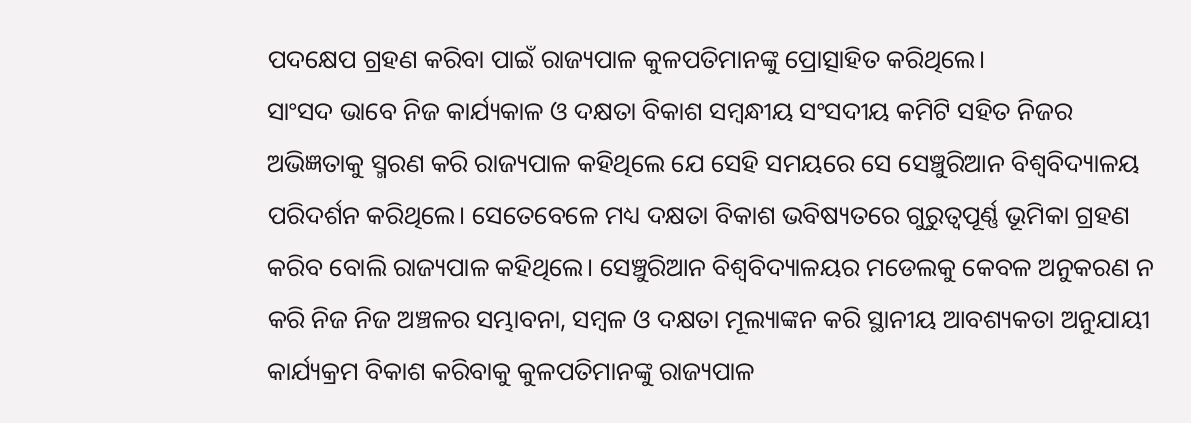ପଦକ୍ଷେପ ଗ୍ରହଣ କରିବା ପାଇଁ ରାଜ୍ୟପାଳ କୁଳପତିମାନଙ୍କୁ ପ୍ରୋତ୍ସାହିତ କରିଥିଲେ।
ସାଂସଦ ଭାବେ ନିଜ କାର୍ଯ୍ୟକାଳ ଓ ଦକ୍ଷତା ବିକାଶ ସମ୍ବନ୍ଧୀୟ ସଂସଦୀୟ କମିଟି ସହିତ ନିଜର ଅଭିଜ୍ଞତାକୁ ସ୍ମରଣ କରି ରାଜ୍ୟପାଳ କହିଥିଲେ ଯେ ସେହି ସମୟରେ ସେ ସେଞ୍ଚୁରିଆନ ବିଶ୍ୱବିଦ୍ୟାଳୟ ପରିଦର୍ଶନ କରିଥିଲେ। ସେତେବେଳେ ମଧ୍ୟ ଦକ୍ଷତା ବିକାଶ ଭବିଷ୍ୟତରେ ଗୁରୁତ୍ୱପୂର୍ଣ୍ଣ ଭୂମିକା ଗ୍ରହଣ କରିବ ବୋଲି ରାଜ୍ୟପାଳ କହିଥିଲେ। ସେଞ୍ଚୁରିଆନ ବିଶ୍ୱବିଦ୍ୟାଳୟର ମଡେଲକୁ କେବଳ ଅନୁକରଣ ନ କରି ନିଜ ନିଜ ଅଞ୍ଚଳର ସମ୍ଭାବନା, ସମ୍ବଳ ଓ ଦକ୍ଷତା ମୂଲ୍ୟାଙ୍କନ କରି ସ୍ଥାନୀୟ ଆବଶ୍ୟକତା ଅନୁଯାୟୀ କାର୍ଯ୍ୟକ୍ରମ ବିକାଶ କରିବାକୁ କୁଳପତିମାନଙ୍କୁ ରାଜ୍ୟପାଳ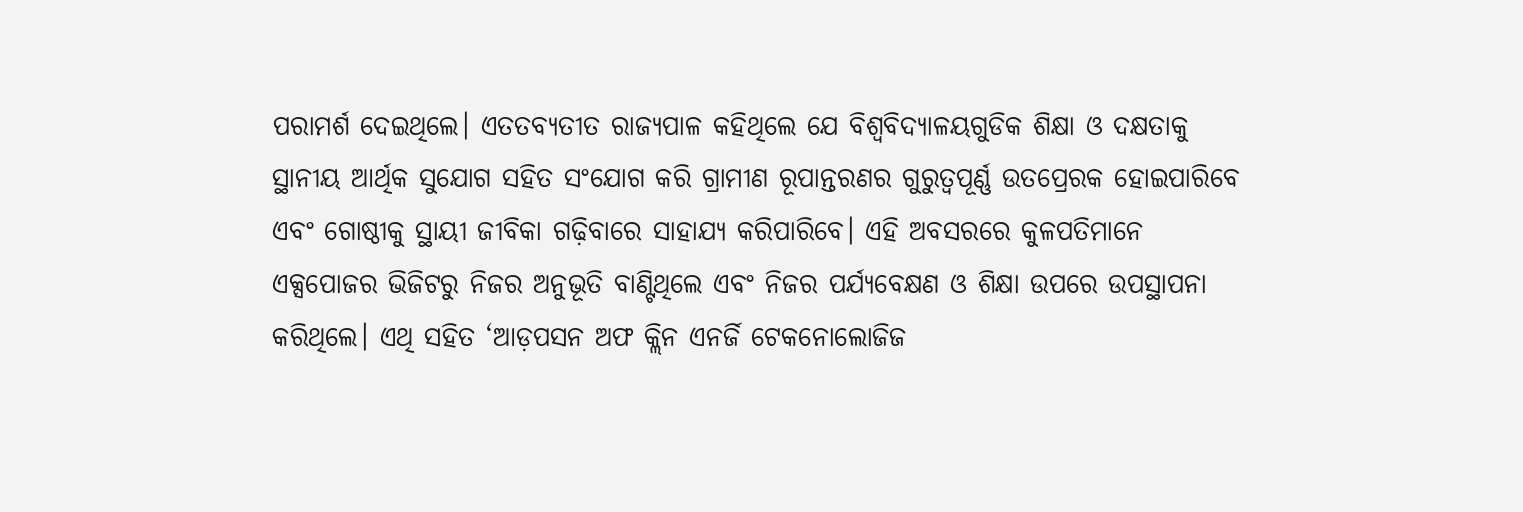ପରାମର୍ଶ ଦେଇଥିଲେ। ଏତତବ୍ୟତୀତ ରାଜ୍ୟପାଳ କହିଥିଲେ ଯେ ବିଶ୍ୱବିଦ୍ୟାଳୟଗୁଡିକ ଶିକ୍ଷା ଓ ଦକ୍ଷତାକୁ ସ୍ଥାନୀୟ ଆର୍ଥିକ ସୁଯୋଗ ସହିତ ସଂଯୋଗ କରି ଗ୍ରାମୀଣ ରୂପାନ୍ତରଣର ଗୁରୁତ୍ୱପୂର୍ଣ୍ଣ ଉତପ୍ରେରକ ହୋଇପାରିବେ ଏବଂ ଗୋଷ୍ଠୀକୁ ସ୍ଥାୟୀ ଜୀବିକା ଗଢ଼ିବାରେ ସାହାଯ୍ୟ କରିପାରିବେ। ଏହି ଅବସରରେ କୁଳପତିମାନେ ଏକ୍ସପୋଜର ଭିଜିଟରୁ ନିଜର ଅନୁଭୂତି ବାଣ୍ଟିଥିଲେ ଏବଂ ନିଜର ପର୍ଯ୍ୟବେକ୍ଷଣ ଓ ଶିକ୍ଷା ଉପରେ ଉପସ୍ଥାପନା କରିଥିଲେ। ଏଥି ସହିତ ‘ଆଡ଼ପସନ ଅଫ କ୍ଲିନ ଏନର୍ଜି ଟେକନୋଲୋଜିଜ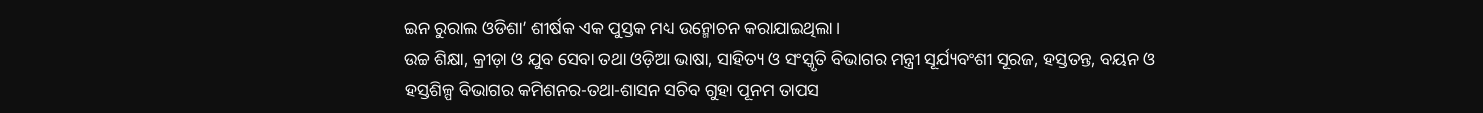ଇନ ରୁରାଲ ଓଡିଶା’ ଶୀର୍ଷକ ଏକ ପୁସ୍ତକ ମଧ୍ୟ ଉନ୍ମୋଚନ କରାଯାଇଥିଲା।
ଉଚ୍ଚ ଶିକ୍ଷା, କ୍ରୀଡ଼ା ଓ ଯୁବ ସେବା ତଥା ଓଡ଼ିଆ ଭାଷା, ସାହିତ୍ୟ ଓ ସଂସ୍କୃତି ବିଭାଗର ମନ୍ତ୍ରୀ ସୂର୍ଯ୍ୟବଂଶୀ ସୂରଜ, ହସ୍ତତନ୍ତ, ବୟନ ଓ ହସ୍ତଶିଳ୍ପ ବିଭାଗର କମିଶନର-ତଥା-ଶାସନ ସଚିବ ଗୁହା ପୂନମ ତାପସ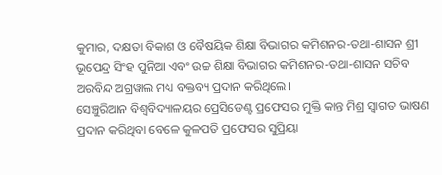କୁମାର, ଦକ୍ଷତା ବିକାଶ ଓ ବୈଷୟିକ ଶିକ୍ଷା ବିଭାଗର କମିଶନର-ତଥା-ଶାସନ ଶ୍ରୀ ଭୂପେନ୍ଦ୍ର ସିଂହ ପୁନିଆ ଏବଂ ଉଚ୍ଚ ଶିକ୍ଷା ବିଭାଗର କମିଶନର-ତଥା-ଶାସନ ସଚିବ ଅରବିନ୍ଦ ଅଗ୍ରୱାଲ ମଧ୍ୟ ବକ୍ତବ୍ୟ ପ୍ରଦାନ କରିଥିଲେ।
ସେଞ୍ଚୁରିଆନ ବିଶ୍ୱବିଦ୍ୟାଳୟର ପ୍ରେସିଡେଣ୍ଟ ପ୍ରଫେସର ମୁକ୍ତି କାନ୍ତ ମିଶ୍ର ସ୍ୱାଗତ ଭାଷଣ ପ୍ରଦାନ କରିଥିବା ବେଳେ କୁଳପତି ପ୍ରଫେସର ସୁପ୍ରିୟା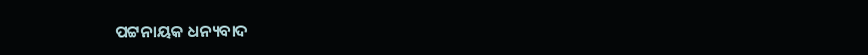ପଟ୍ଟନାୟକ ଧନ୍ୟବାଦ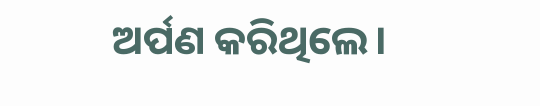ଅର୍ପଣ କରିଥିଲେ।